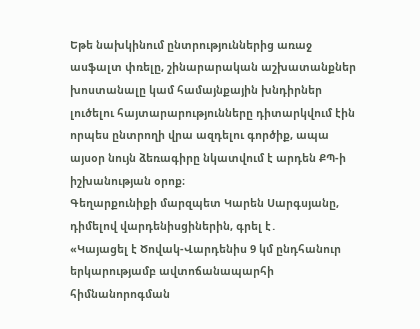Եթե նախկինում ընտրություններից առաջ ասֆալտ փռելը, շինարարական աշխատանքներ խոստանալը կամ համայնքային խնդիրներ լուծելու հայտարարությունները դիտարկվում էին որպես ընտրողի վրա ազդելու գործիք, ապա այսօր նույն ձեռագիրը նկատվում է արդեն ՔՊ-ի իշխանության օրոք։
Գեղարքունիքի մարզպետ Կարեն Սարգսյանը, դիմելով վարդենիսցիներին, գրել է․
«Կայացել է Ծովակ-Վարդենիս 9 կմ ընդհանուր երկարությամբ ավտոճանապարհի հիմնանորոգման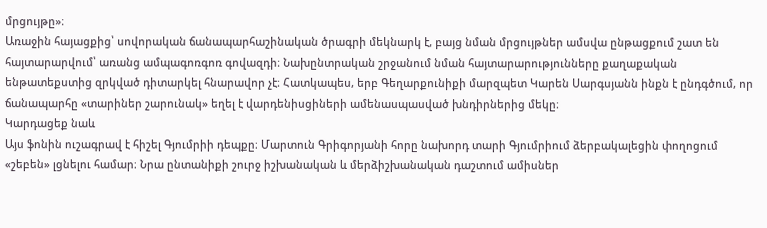մրցույթը»։
Առաջին հայացքից՝ սովորական ճանապարհաշինական ծրագրի մեկնարկ է, բայց նման մրցույթներ ամսվա ընթացքում շատ են հայտարարվում՝ առանց ամպագոռգոռ գովազդի։ Նախընտրական շրջանում նման հայտարարությունները քաղաքական ենթատեքստից զրկված դիտարկել հնարավոր չէ։ Հատկապես, երբ Գեղարքունիքի մարզպետ Կարեն Սարգսյանն ինքն է ընդգծում, որ ճանապարհը «տարիներ շարունակ» եղել է վարդենիսցիների ամենասպասված խնդիրներից մեկը։
Կարդացեք նաև
Այս ֆոնին ուշագրավ է հիշել Գյումրիի դեպքը։ Մարտուն Գրիգորյանի հորը նախորդ տարի Գյումրիում ձերբակալեցին փողոցում «շեբեն» լցնելու համար։ Նրա ընտանիքի շուրջ իշխանական և մերձիշխանական դաշտում ամիսներ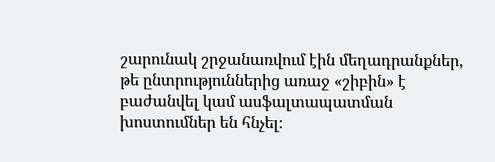շարունակ շրջանառվում էին մեղադրանքներ, թե ընտրություններից առաջ «շիբին» է բաժանվել կամ ասֆալտապատման խոստումներ են հնչել։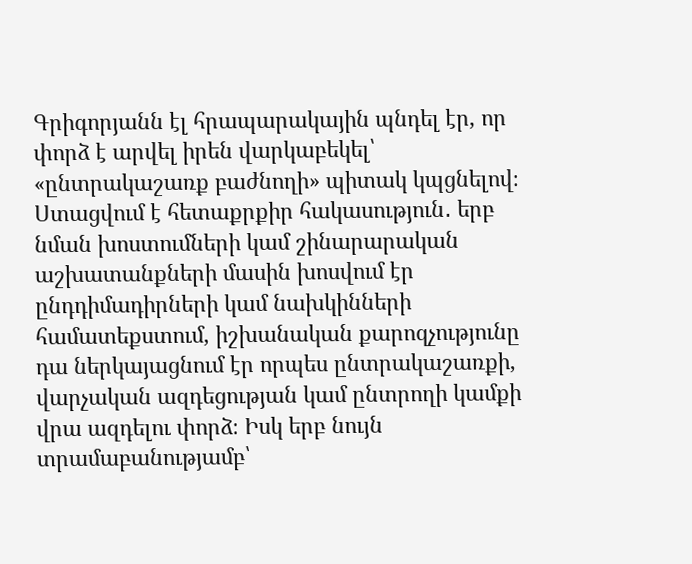Գրիգորյանն էլ հրապարակային պնդել էր, որ փորձ է արվել իրեն վարկաբեկել՝ «ընտրակաշառք բաժնողի» պիտակ կպցնելով։
Ստացվում է հետաքրքիր հակասություն․ երբ նման խոստումների կամ շինարարական աշխատանքների մասին խոսվում էր ընդդիմադիրների կամ նախկինների համատեքստում, իշխանական քարոզչությունը դա ներկայացնում էր որպես ընտրակաշառքի, վարչական ազդեցության կամ ընտրողի կամքի վրա ազդելու փորձ։ Իսկ երբ նույն տրամաբանությամբ՝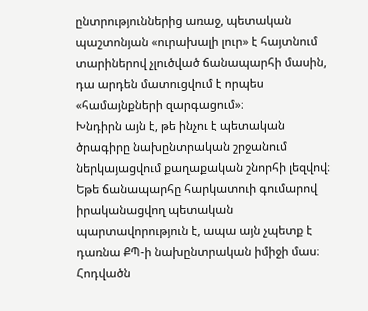ընտրություններից առաջ, պետական պաշտոնյան «ուրախալի լուր» է հայտնում տարիներով չլուծված ճանապարհի մասին, դա արդեն մատուցվում է որպես «համայնքների զարգացում»։
Խնդիրն այն է, թե ինչու է պետական ծրագիրը նախընտրական շրջանում ներկայացվում քաղաքական շնորհի լեզվով։ Եթե ճանապարհը հարկատուի գումարով իրականացվող պետական պարտավորություն է, ապա այն չպետք է դառնա ՔՊ-ի նախընտրական իմիջի մաս։
Հոդվածն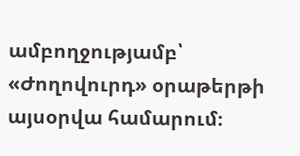ամբողջությամբ՝ «Ժողովուրդ» օրաթերթի այսօրվա համարում։